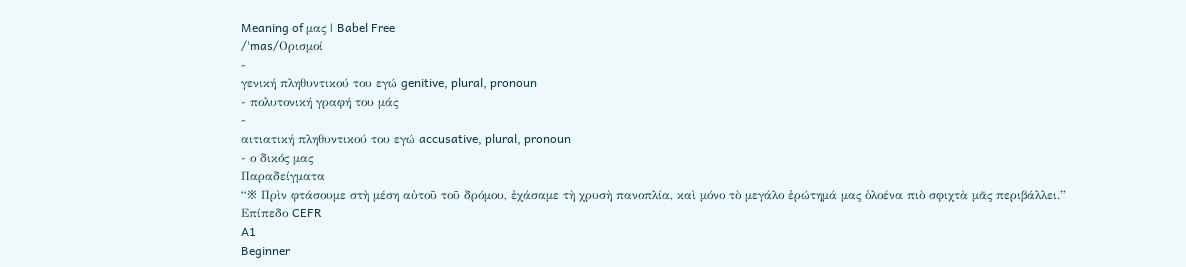Meaning of μας | Babel Free
/ˈmas/Ορισμοί
-
γενική πληθυντικού του εγώ genitive, plural, pronoun
- πολυτονική γραφή του μάς
-
αιτιατική πληθυντικού του εγώ accusative, plural, pronoun
- ο δικός μας
Παραδείγματα
“※ Πρὶν φτάσουμε στὴ μέση αὐτοῦ τοῦ δρόμου, ἐχάσαμε τὴ χρυσὴ πανοπλία, καὶ μόνο τὸ μεγάλο ἐρώτημά μας ὁλοένα πιὸ σφιχτὰ μᾶς περιβάλλει.”
Επίπεδο CEFR
A1
Beginner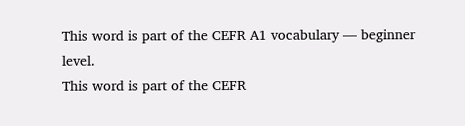This word is part of the CEFR A1 vocabulary — beginner level.
This word is part of the CEFR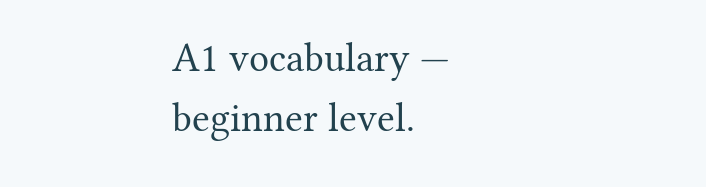A1 vocabulary — beginner level.